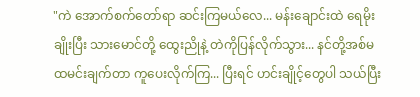"ကဲ အောက်စက်တော်ရာ ဆင်းကြမယ်လေ... မန်းချောင်းထဲ ရေမိုးချိုးပြီး သားမောင်တို့ ထွေးညိုနဲ့ တဲကိုပြန်လိုက်သွား... နင်တို့အစ်မ ထမင်းချက်တာ ကူပေးလိုက်ကြ... ပြီးရင် ဟင်းချိုင့်တွေပါ သယ်ပြီး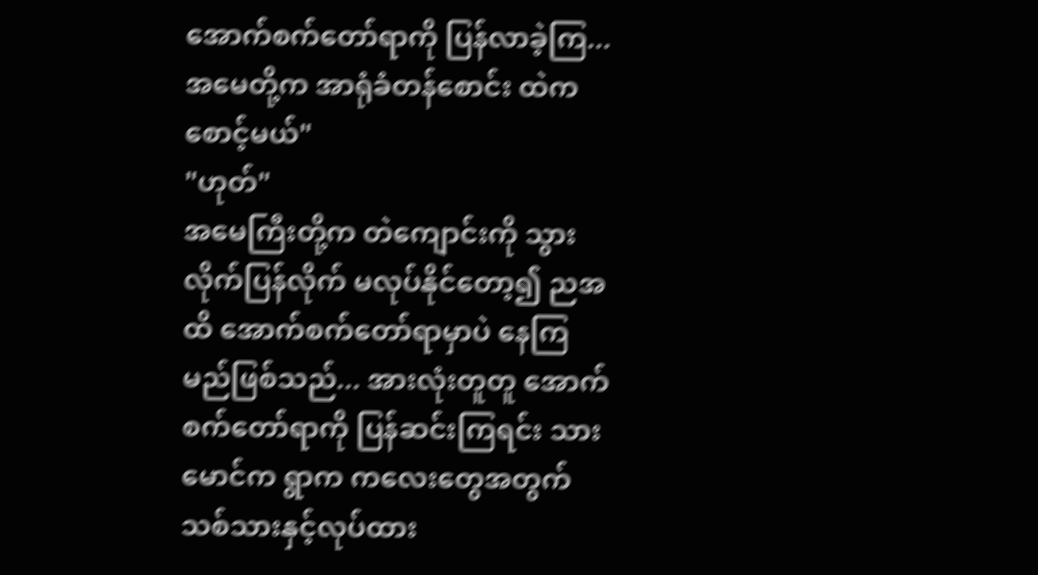အောက်စက်တော်ရာကို ပြန်လာခဲ့ကြ... အမေတို့က အာရုံခံတန်စောင်း ထဲက စောင့်မယ်"
"ဟုတ်"
အမေကြီးတို့က တဲကျောင်းကို သွားလိုက်ပြန်လိုက် မလုပ်နိုင်တော့၍ ညအထိ အောက်စက်တော်ရာမှာပဲ နေကြမည်ဖြစ်သည်... အားလုံးတူတူ အောက်စက်တော်ရာကို ပြန်ဆင်းကြရင်း သားမောင်က ရွာက ကလေးတွေအတွက် သစ်သားနှင့်လုပ်ထား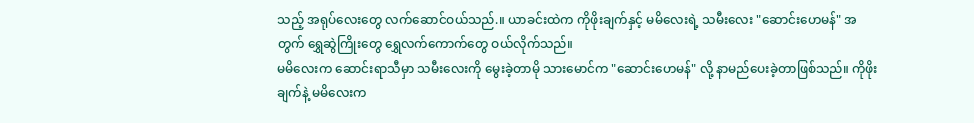သည့် အရုပ်လေးတွေ လက်ဆောင်ဝယ်သည်.။ ယာခင်းထဲက ကိုဖိုးချက်နှင့် မမိလေးရဲ့ သမီးလေး "ဆောင်းဟေမန်" အတွက် ရွှေဆွဲကြိုးတွေ ရွှေလက်ကောက်တွေ ဝယ်လိုက်သည်။
မမိလေးက ဆောင်းရာသီမှာ သမီးလေးကို မွေးခဲ့တာမို သားမောင်က "ဆောင်းဟေမန်" လို့ နာမည်ပေးခဲ့တာဖြစ်သည်။ ကိုဖိုးချက်နဲ့ မမိလေးက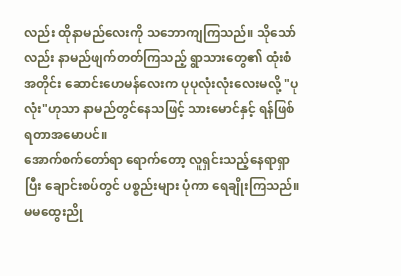လည်း ထိုနာမည်လေးကို သဘောကျကြသည်။ သိုသော်လည်း နာမည်ဖျက်တတ်ကြသည့် ရွာသားတွေ၏ ထုံးစံအတိုင်း ဆောင်းဟေမန်လေးက ပုပုလုံးလုံးလေးမလို့ "ပုလုံး"ဟုသာ နာမည်တွင်နေသဖြင့် သားမောင်နှင့် ရန်ဖြစ်ရတာအမောပင်။
အောက်စက်တော်ရာ ရောက်တော့ လူရှင်းသည့်နေရာရှာပြီး ချောင်းစပ်တွင် ပစ္စည်းများ ပုံကာ ရေချိုးကြသည်။ မမထွေးညို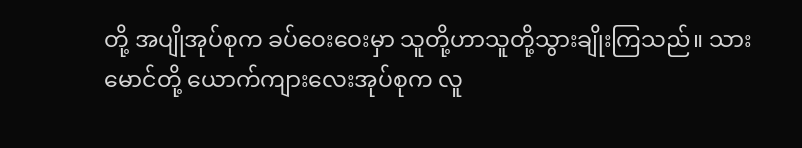တို့ အပျိုအုပ်စုက ခပ်ဝေးဝေးမှာ သူတို့ဟာသူတို့သွားချိုးကြသည်။ သားမောင်တို့ ယောက်ကျားလေးအုပ်စုက လူ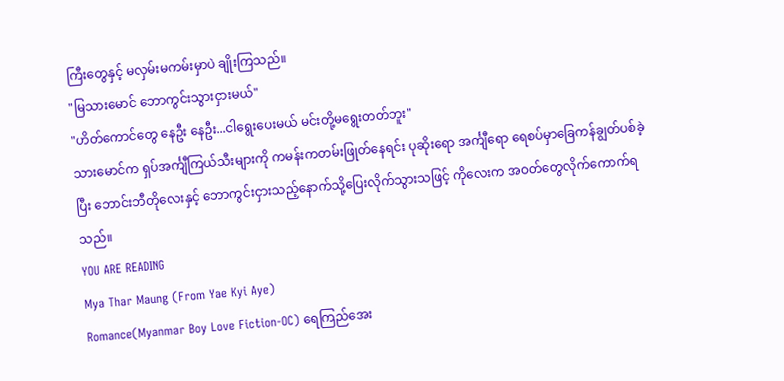ကြီးတွေနှင့် မလှမ်းမကမ်းမှာပဲ ချိုးကြသည်။
"မြသားမောင် ဘောကွင်းသွားငှားမယ်"
"ဟိတ်ကောင်တွေ နေဦး နေဦး...ငါရွေးပေးမယ် မင်းတို့မရွေးတတ်ဘူး"
သားမောင်က ရှပ်အင်္ကျီကြယ်သီးများကို ကမန်းကတမ်းဖြုတ်နေရင်း ပုဆိုးရော အင်္ကျီရော ရေစပ်မှာခြေကန်ချွတ်ပစ်ခဲ့ပြီး ဘောင်းဘီတိုလေးနှင့် ဘောကွင်းငှားသည့်နောက်သို့ပြေးလိုက်သွားသဖြင့် ကိုလေးက အဝတ်တွေလိုက်ကောက်ရသည်။
YOU ARE READING
Mya Thar Maung (From Yae Kyi Aye)
Romance(Myanmar Boy Love Fiction-OC) ရေကြည်အေး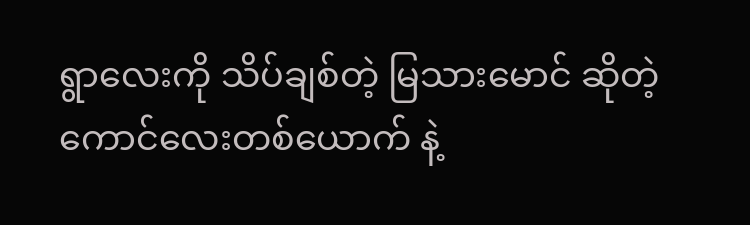ရွာလေးကို သိပ်ချစ်တဲ့ မြသားမောင် ဆိုတဲ့ကောင်လေးတစ်ယောက် နဲ့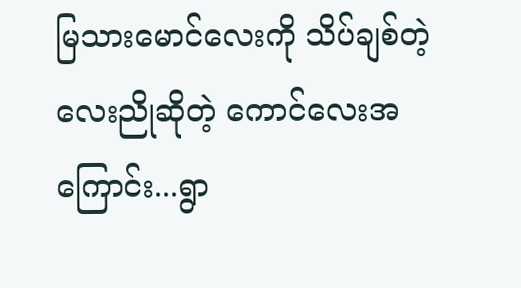မြသားမောင်လေးကို သိပ်ချစ်တဲ့ လေးညိုဆိုတဲ့ ကောင်လေးအကြောင်း...ရွာ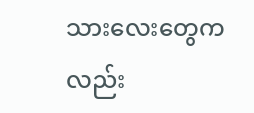သားလေးတွေကလည်း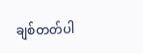ချစ်တတ်ပါ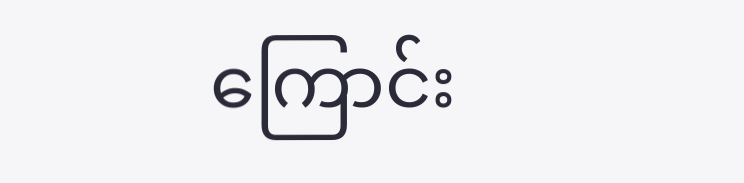ကြောင်း